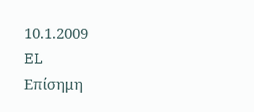10.1.2009
EL
Επίσημη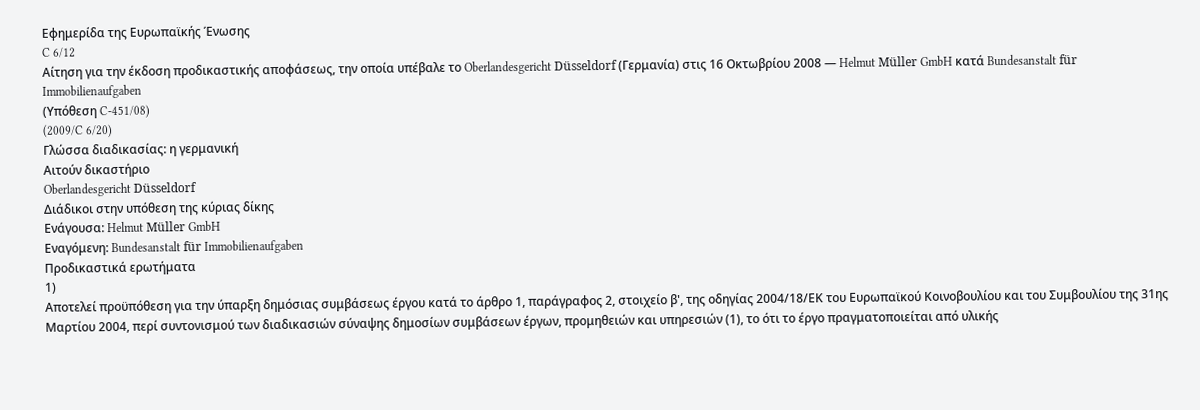Εφημερίδα της Ευρωπαϊκής Ένωσης
C 6/12
Αίτηση για την έκδοση προδικαστικής αποφάσεως, την οποία υπέβαλε το Oberlandesgericht Düsseldorf (Γερμανία) στις 16 Οκτωβρίου 2008 — Helmut Müller GmbH κατά Bundesanstalt für Immobilienaufgaben
(Υπόθεση C-451/08)
(2009/C 6/20)
Γλώσσα διαδικασίας: η γερμανική
Αιτούν δικαστήριο
Oberlandesgericht Düsseldorf
Διάδικοι στην υπόθεση της κύριας δίκης
Ενάγουσα: Helmut Müller GmbH
Εναγόμενη: Bundesanstalt für Immobilienaufgaben
Προδικαστικά ερωτήματα
1)
Αποτελεί προϋπόθεση για την ύπαρξη δημόσιας συμβάσεως έργου κατά το άρθρο 1, παράγραφος 2, στοιχείο β', της οδηγίας 2004/18/ΕΚ του Ευρωπαϊκού Κοινοβουλίου και του Συμβουλίου της 31ης Μαρτίου 2004, περί συντονισμού των διαδικασιών σύναψης δημοσίων συμβάσεων έργων, προμηθειών και υπηρεσιών (1), το ότι το έργο πραγματοποιείται από υλικής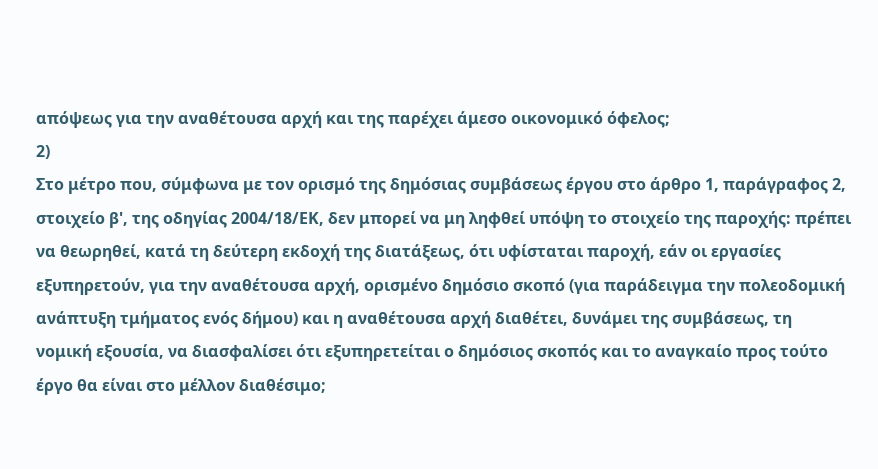απόψεως για την αναθέτουσα αρχή και της παρέχει άμεσο οικονομικό όφελος;
2)
Στο μέτρο που, σύμφωνα με τον ορισμό της δημόσιας συμβάσεως έργου στο άρθρο 1, παράγραφος 2, στοιχείο β', της οδηγίας 2004/18/ΕΚ, δεν μπορεί να μη ληφθεί υπόψη το στοιχείο της παροχής: πρέπει να θεωρηθεί, κατά τη δεύτερη εκδοχή της διατάξεως, ότι υφίσταται παροχή, εάν οι εργασίες εξυπηρετούν, για την αναθέτουσα αρχή, ορισμένο δημόσιο σκοπό (για παράδειγμα την πολεοδομική ανάπτυξη τμήματος ενός δήμου) και η αναθέτουσα αρχή διαθέτει, δυνάμει της συμβάσεως, τη νομική εξουσία, να διασφαλίσει ότι εξυπηρετείται ο δημόσιος σκοπός και το αναγκαίο προς τούτο έργο θα είναι στο μέλλον διαθέσιμο;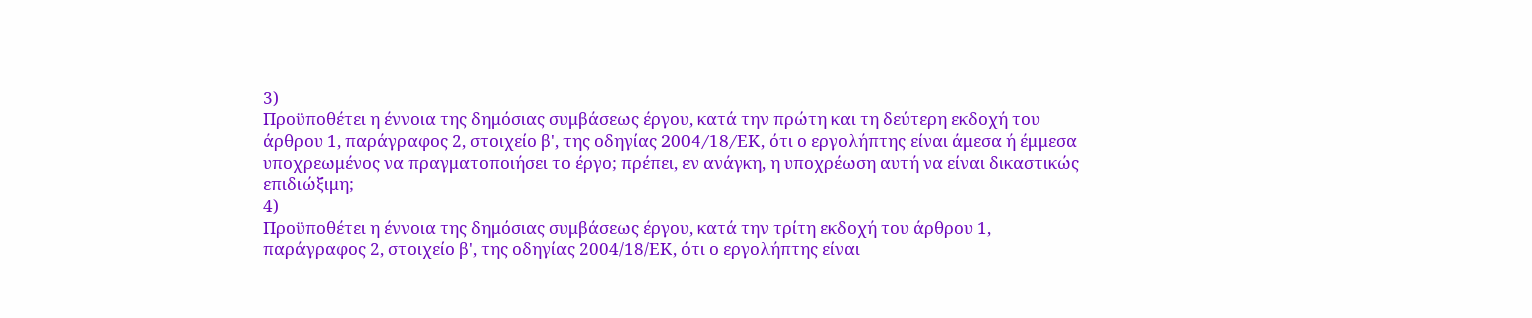3)
Προϋποθέτει η έννοια της δημόσιας συμβάσεως έργου, κατά την πρώτη και τη δεύτερη εκδοχή του άρθρου 1, παράγραφος 2, στοιχείο β', της οδηγίας 2004/18/EΚ, ότι ο εργολήπτης είναι άμεσα ή έμμεσα υποχρεωμένος να πραγματοποιήσει το έργο; πρέπει, εν ανάγκη, η υποχρέωση αυτή να είναι δικαστικώς επιδιώξιμη;
4)
Προϋποθέτει η έννοια της δημόσιας συμβάσεως έργου, κατά την τρίτη εκδοχή του άρθρου 1, παράγραφος 2, στοιχείο β', της οδηγίας 2004/18/ΕΚ, ότι ο εργολήπτης είναι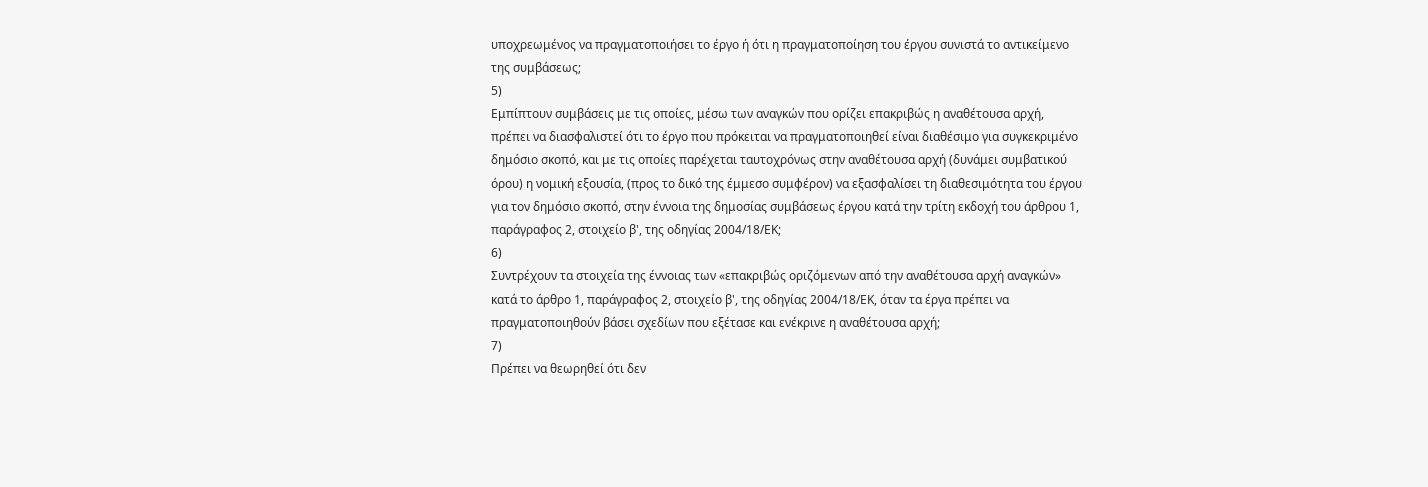υποχρεωμένος να πραγματοποιήσει το έργο ή ότι η πραγματοποίηση του έργου συνιστά το αντικείμενο της συμβάσεως;
5)
Εμπίπτουν συμβάσεις με τις οποίες, μέσω των αναγκών που ορίζει επακριβώς η αναθέτουσα αρχή, πρέπει να διασφαλιστεί ότι το έργο που πρόκειται να πραγματοποιηθεί είναι διαθέσιμο για συγκεκριμένο δημόσιο σκοπό, και με τις οποίες παρέχεται ταυτοχρόνως στην αναθέτουσα αρχή (δυνάμει συμβατικού όρου) η νομική εξουσία, (προς το δικό της έμμεσο συμφέρον) να εξασφαλίσει τη διαθεσιμότητα του έργου για τον δημόσιο σκοπό, στην έννοια της δημοσίας συμβάσεως έργου κατά την τρίτη εκδοχή του άρθρου 1, παράγραφος 2, στοιχείο β', της οδηγίας 2004/18/ΕΚ;
6)
Συντρέχουν τα στοιχεία της έννοιας των «επακριβώς οριζόμενων από την αναθέτουσα αρχή αναγκών» κατά το άρθρο 1, παράγραφος 2, στοιχείο β', της οδηγίας 2004/18/ΕΚ, όταν τα έργα πρέπει να πραγματοποιηθούν βάσει σχεδίων που εξέτασε και ενέκρινε η αναθέτουσα αρχή;
7)
Πρέπει να θεωρηθεί ότι δεν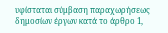υφίσταται σύμβαση παραχωρήσεως δημοσίων έργων κατά το άρθρο 1,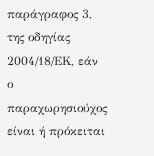παράγραφος 3, της οδηγίας 2004/18/ΕΚ, εάν ο παραχωρησιούχος είναι ή πρόκειται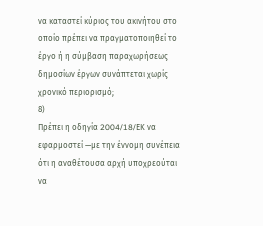να καταστεί κύριος του ακινήτου στο οποίο πρέπει να πραγματοποιηθεί το έργο ή η σύμβαση παραχωρήσεως δημοσίων έργων συνάπτεται χωρίς χρονικό περιορισμό;
8)
Πρέπει η οδηγία 2004/18/EΚ να εφαρμοστεί —με την έννομη συνέπεια ότι η αναθέτουσα αρχή υποχρεούται να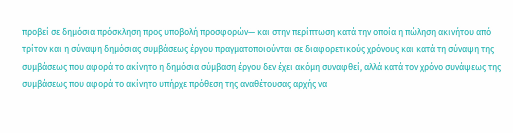προβεί σε δημόσια πρόσκληση προς υποβολή προσφορών— και στην περίπτωση κατά την οποία η πώληση ακινήτου από τρίτον και η σύναψη δημόσιας συμβάσεως έργου πραγματοποιούνται σε διαφορετικούς χρόνους και κατά τη σύναψη της συμβάσεως που αφορά το ακίνητο η δημόσια σύμβαση έργου δεν έχει ακόμη συναφθεί, αλλά κατά τον χρόνο συνάψεως της συμβάσεως που αφορά το ακίνητο υπήρχε πρόθεση της αναθέτουσας αρχής να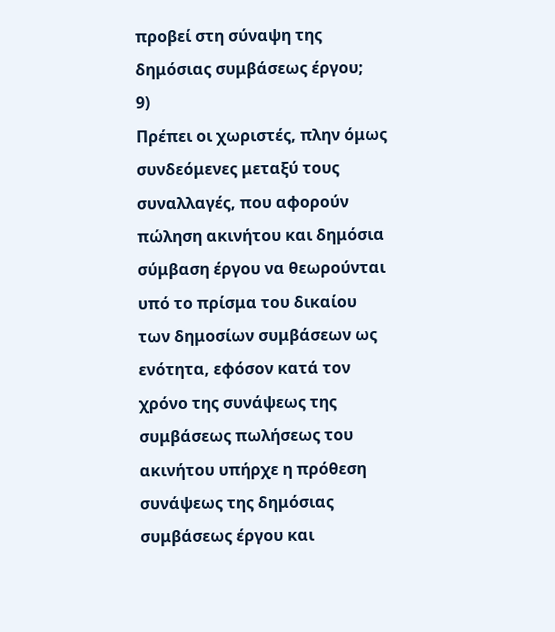προβεί στη σύναψη της δημόσιας συμβάσεως έργου;
9)
Πρέπει οι χωριστές, πλην όμως συνδεόμενες μεταξύ τους συναλλαγές, που αφορούν πώληση ακινήτου και δημόσια σύμβαση έργου να θεωρούνται υπό το πρίσμα του δικαίου των δημοσίων συμβάσεων ως ενότητα, εφόσον κατά τον χρόνο της συνάψεως της συμβάσεως πωλήσεως του ακινήτου υπήρχε η πρόθεση συνάψεως της δημόσιας συμβάσεως έργου και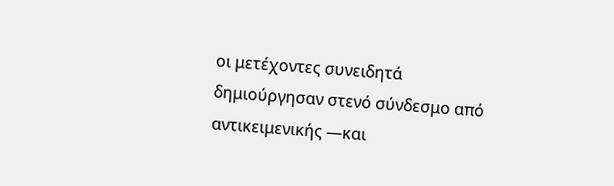οι μετέχοντες συνειδητά δημιούργησαν στενό σύνδεσμο από αντικειμενικής —και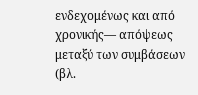ενδεχομένως και από χρονικής— απόψεως μεταξύ των συμβάσεων (βλ.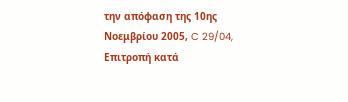την απόφαση της 10ης Νοεμβρίου 2005, C 29/04, Επιτροπή κατά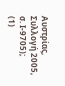Αυστρίας, Συλλογή 2005, σ. Ι-9705);
(1)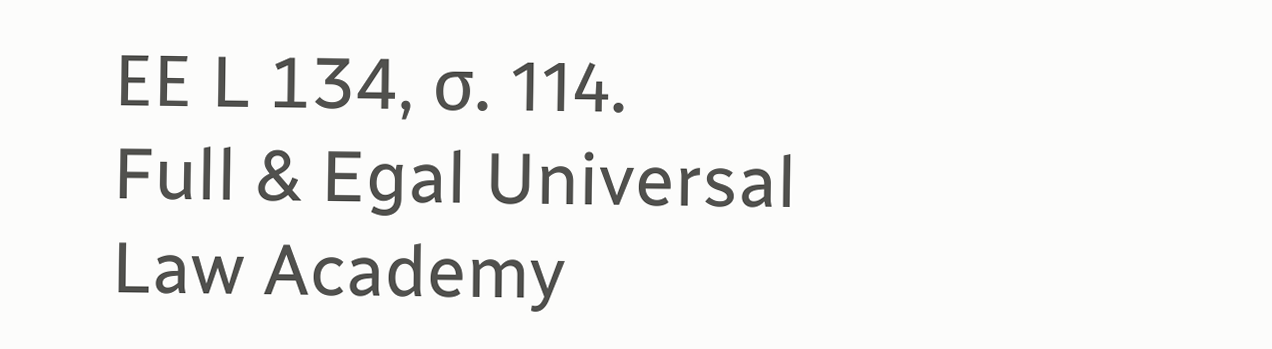ΕΕ L 134, σ. 114.
Full & Egal Universal Law Academy